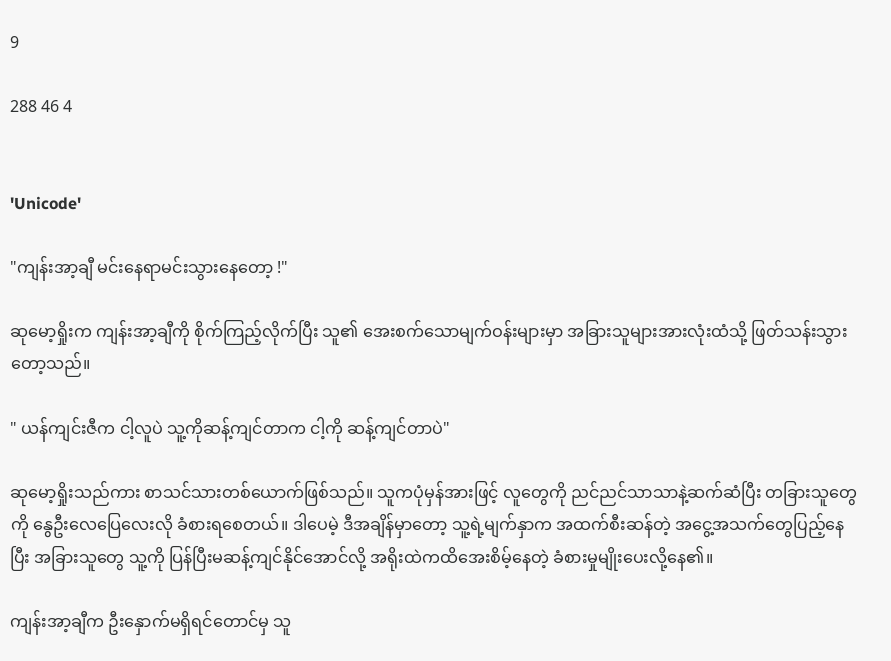9

288 46 4


'Unicode'

"ကျန်းအာ့ချီ မင်းနေရာမင်းသွားနေတော့ !"

ဆုမော့ရှိုးက ကျန်းအာ့ချီကို စိုက်ကြည့်လိုက်ပြီး သူ၏ အေးစက်သောမျက်ဝန်းများမှာ အခြားသူများအားလုံးထံသို့ ဖြတ်သန်းသွားတော့သည်။

" ယန်ကျင်းဇီက ငါ့လူပဲ သူ့ကိုဆန့်ကျင်တာက ငါ့ကို ဆန့်ကျင်တာပဲ"

ဆုမော့ရှိုးသည်ကား စာသင်သားတစ်ယောက်ဖြစ်သည်။ သူကပုံမှန်အားဖြင့် လူတွေကို ညင်ညင်သာသာနဲ့ဆက်ဆံပြီး တခြားသူတွေကို နွေဦးလေပြေလေးလို ခံစားရစေတယ်။ ဒါပေမဲ့ ဒီအချိန်မှာတော့ သူ့ရဲ့မျက်နှာက အထက်စီးဆန်တဲ့ အငွေ့အသက်တွေပြည့်နေပြီး အခြားသူတွေ သူ့ကို ပြန်ပြီးမဆန့်ကျင်နိုင်အောင်လို့ အရိုးထဲကထိအေးစိမ့်နေတဲ့ ခံစားမှုမျိုးပေးလို့နေ၏။

ကျန်းအာ့ချီက ဦးနှောက်မရှိရင်တောင်မှ သူ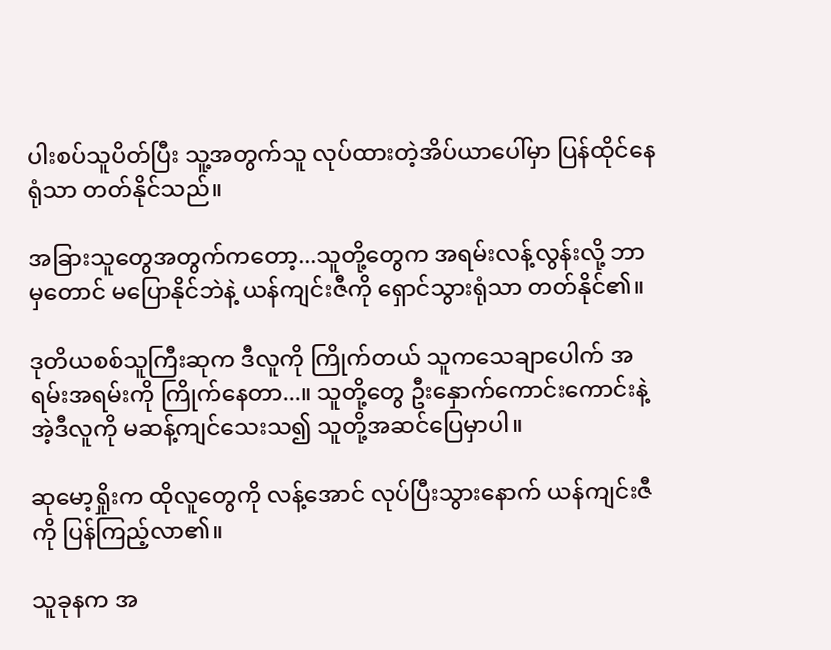ပါးစပ်သူပိတ်ပြီး သူ့အတွက်သူ လုပ်ထားတဲ့အိပ်ယာပေါ်မှာ ပြန်ထိုင်နေရုံသာ တတ်နိုင်သည်။

အခြားသူတွေအတွက်ကတော့...သူတို့တွေက အရမ်းလန့်လွန်းလို့ ဘာမှတောင် မပြောနိုင်ဘဲနဲ့ ယန်ကျင်းဇီကို ရှောင်သွားရုံသာ တတ်နိုင်၏။

ဒုတိယစစ်သူကြီးဆုက ဒီလူကို ကြိုက်တယ် သူကသေချာပေါက် အရမ်းအရမ်းကို ကြိုက်နေတာ...။ သူတို့တွေ ဦးနှောက်ကောင်းကောင်းနဲ့ အဲ့ဒီလူကို မဆန့်ကျင်သေးသ၍ သူတို့အဆင်ပြေမှာပါ။

ဆုမော့ရှိုးက ထိုလူတွေကို လန့်အောင် လုပ်ပြီးသွားနောက် ယန်ကျင်းဇီကို ပြန်ကြည့်လာ၏။

သူခုနက အ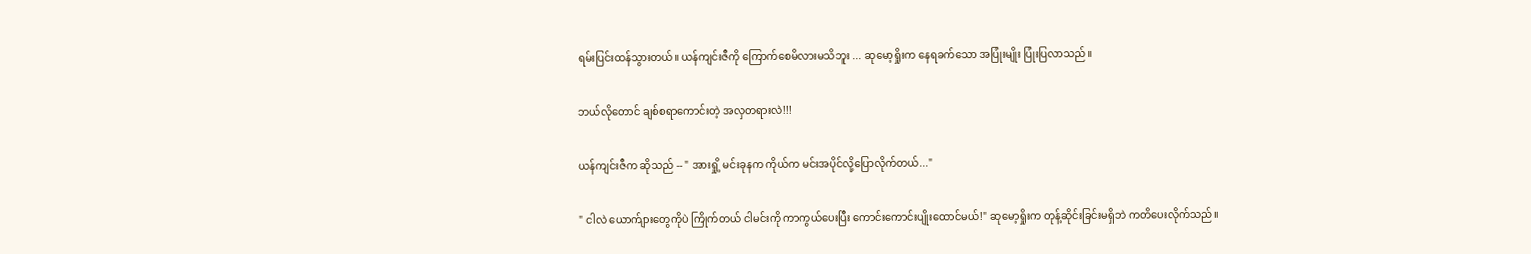ရမ်းပြင်းထန်သွားတယ်။ ယန်ကျင်းဇီကို ကြောက်စေမိလားမသိဘူး ... ဆုမော့ရှိုးက နေရခက်သော အပြုံးမျိုး ပြုံးပြလာသည်။

ဘယ်လိုတောင် ချစ်စရာကောင်းတဲ့ အလှတရားလဲ!!!

ယန်ကျင်းဇီက ဆိုသည် -- " အားရှို့ မင်းခုနက ကိုယ်က မင်းအပိုင်လို့ပြောလိုက်တယ်..."

" ငါလဲ ယောက်ျားတွေကိုပဲ ကြိုက်တယ် ငါမင်းကို ကာကွယ်ပေးပြီး ကောင်းကောင်းပျိုးထောင်မယ်!" ဆုမော့ရှိုးက တုန့်ဆိုင်းခြင်းမရှိဘဲ ကတိပေးလိုက်သည်။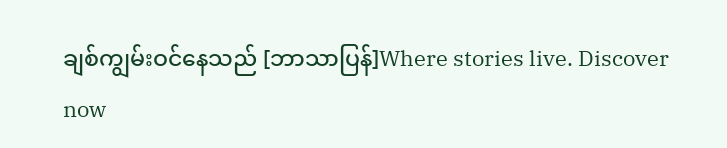ချစ်ကျွမ်းဝင်နေသည် [ဘာသာပြန်]Where stories live. Discover now